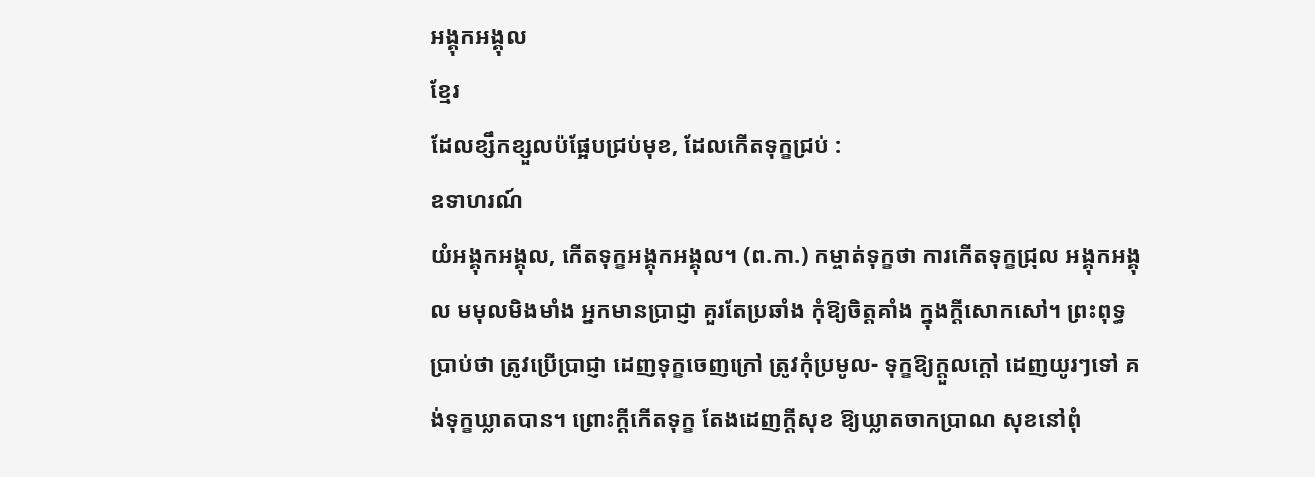អង្គុកអង្គុល
ខ្មែរ
ដែលខ្សឹកខ្សួលប៉ផ្អែបជ្រប់មុខ, ដែលកើតទុក្ខជ្រប់ :
ឧទាហរណ៍
យំអង្គុកអង្គុល, កើតទុក្ខអង្គុកអង្គុល។ (ព.កា.) កម្ចាត់ទុក្ខថា ការកើតទុក្ខជ្រុល អង្គុកអង្គុល មមុលមិងមាំង អ្នកមានប្រាជ្ញា គួរតែប្រឆាំង កុំឱ្យចិត្តគាំង ក្នុងក្ដីសោកសៅ។ ព្រះពុទ្ធប្រាប់ថា ត្រូវប្រើប្រាជ្ញា ដេញទុក្ខចេញក្រៅ ត្រូវកុំប្រមូល- ទុក្ខឱ្យក្ដួលក្ដៅ ដេញយូរៗទៅ គង់ទុក្ខឃ្លាតបាន។ ព្រោះក្ដីកើតទុក្ខ តែងដេញក្ដីសុខ ឱ្យឃ្លាតចាកប្រាណ សុខនៅពុំ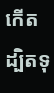កើត ដ្បិតទុ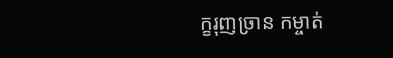ក្ខរុញច្រាន កម្ចាត់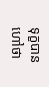ទុក្ខបាន ហៅថា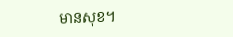មានសុខ។